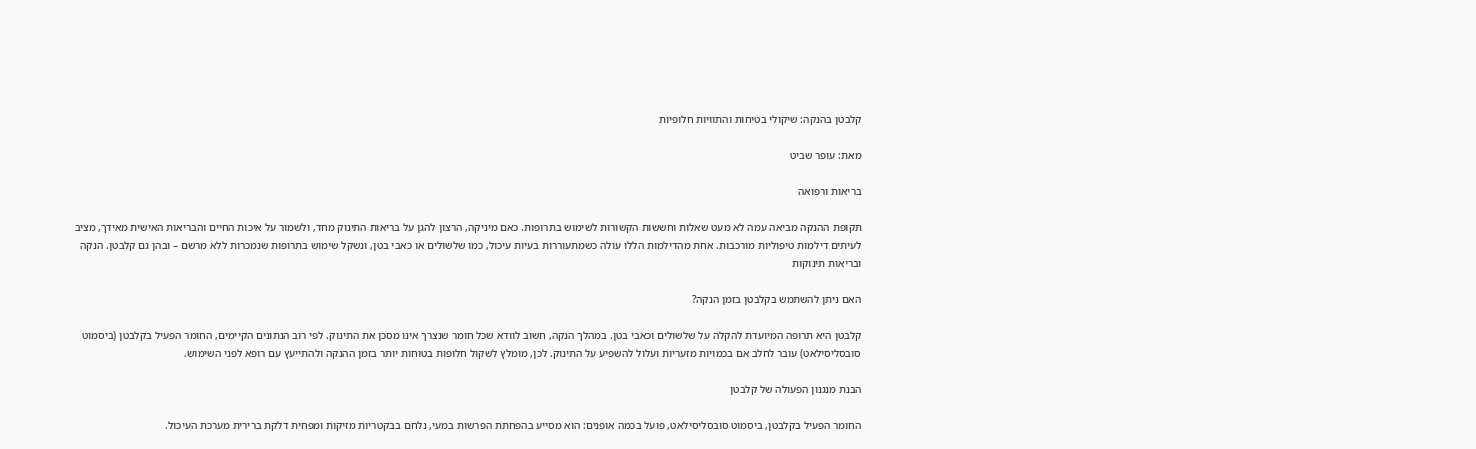קלבטן בהנקה: שיקולי בטיחות והתוויות חלופיות

מאת: עופר שביט

בריאות ורפואה

תקופת ההנקה מביאה עמה לא מעט שאלות וחששות הקשורות לשימוש בתרופות. כאם מיניקה, הרצון להגן על בריאות התינוק מחד, ולשמור על איכות החיים והבריאות האישית מאידך, מציב לעיתים דילמות טיפוליות מורכבות. אחת מהדילמות הללו עולה כשמתעוררות בעיות עיכול, כמו שלשולים או כאבי בטן, ונשקל שימוש בתרופות שנמכרות ללא מרשם – ובהן גם קלבטן. הנקה ובריאות תינוקות

האם ניתן להשתמש בקלבטן בזמן הנקה?

קלבטן היא תרופה המיועדת להקלה על שלשולים וכאבי בטן. במהלך הנקה, חשוב לוודא שכל חומר שנצרך אינו מסכן את התינוק. לפי רוב הנתונים הקיימים, החומר הפעיל בקלבטן (ביסמוט סובסליסילאט) עובר לחלב אם בכמויות מזעריות ועלול להשפיע על התינוק. לכן, מומלץ לשקול חלופות בטוחות יותר בזמן ההנקה ולהתייעץ עם רופא לפני השימוש.

הבנת מנגנון הפעולה של קלבטן

החומר הפעיל בקלבטן, ביסמוט סובסליסילאט, פועל בכמה אופנים: הוא מסייע בהפחתת הפרשות במעי, נלחם בבקטריות מזיקות ומפחית דלקת ברירית מערכת העיכול.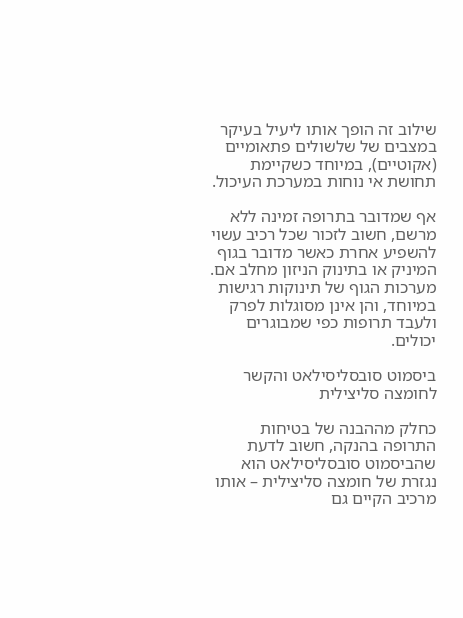שילוב זה הופך אותו ליעיל בעיקר במצבים של שלשולים פתאומיים (אקוטיים), במיוחד כשקיימת תחושת אי נוחות במערכת העיכול.

אף שמדובר בתרופה זמינה ללא מרשם, חשוב לזכור שכל רכיב עשוי להשפיע אחרת כאשר מדובר בגוף המיניק או בתינוק הניזון מחלב אם. מערכות הגוף של תינוקות רגישות במיוחד, והן אינן מסוגלות לפרק ולעבד תרופות כפי שמבוגרים יכולים.

ביסמוט סובסליסילאט והקשר לחומצה סליצילית

כחלק מההבנה של בטיחות התרופה בהנקה, חשוב לדעת שהביסמוט סובסליסילאט הוא נגזרת של חומצה סליצילית – אותו מרכיב הקיים גם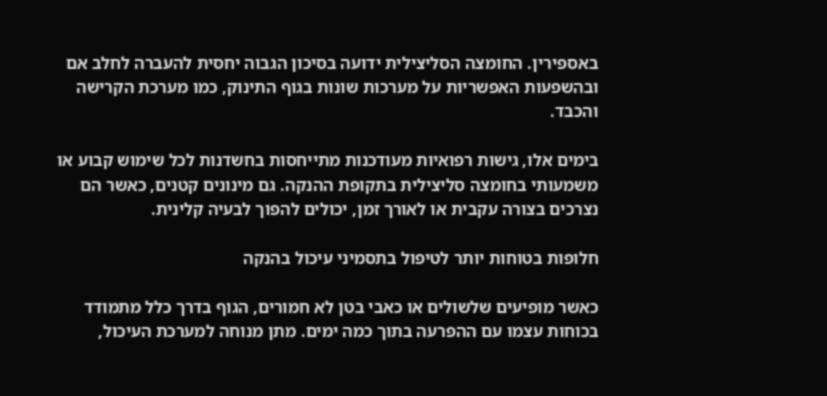באספירין. החומצה הסליצילית ידועה בסיכון הגבוה יחסית להעברה לחלב אם ובהשפעות האפשריות על מערכות שונות בגוף התינוק, כמו מערכת הקרישה והכבד.

בימים אלו, גישות רפואיות מעודכנות מתייחסות בחשדנות לכל שימוש קבוע או משמעותי בחומצה סליצילית בתקופת ההנקה. גם מינונים קטנים, כאשר הם נצרכים בצורה עקבית או לאורך זמן, יכולים להפוך לבעיה קלינית.

חלופות בטוחות יותר לטיפול בתסמיני עיכול בהנקה

כאשר מופיעים שלשולים או כאבי בטן לא חמורים, הגוף בדרך כלל מתמודד בכוחות עצמו עם ההפרעה בתוך כמה ימים. מתן מנוחה למערכת העיכול,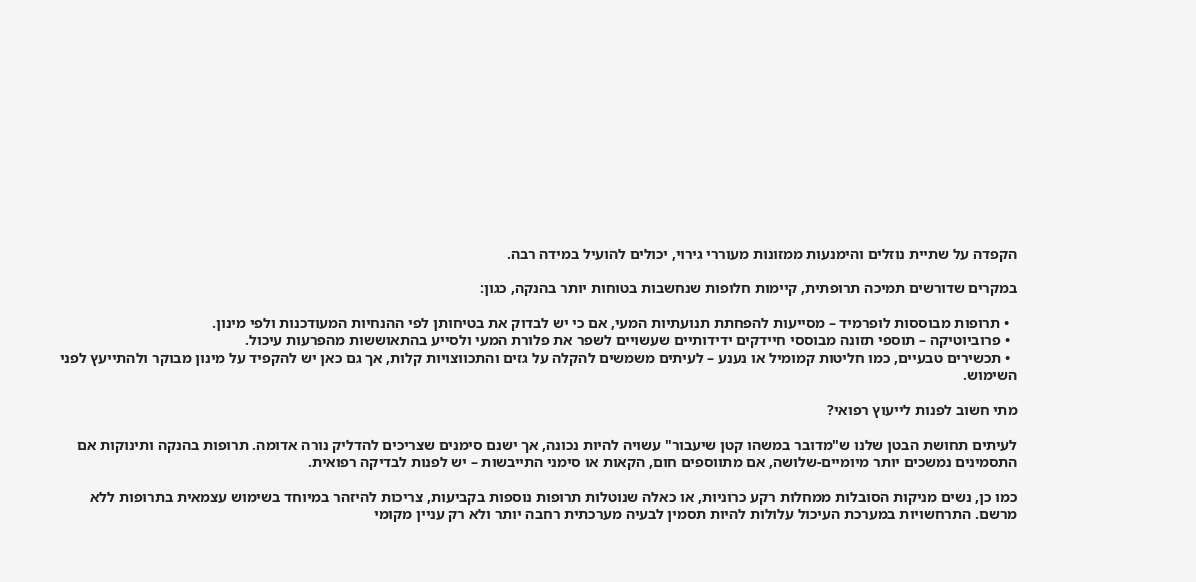הקפדה על שתיית נוזלים והימנעות ממזונות מעוררי גירוי, יכולים להועיל במידה רבה.

במקרים שדורשים תמיכה תרופתית, קיימות חלופות שנחשבות בטוחות יותר בהנקה, כגון:

  • תרופות מבוססות לופרמיד – מסייעות להפחתת תנועתיות המעי, אם כי יש לבדוק את בטיחותן לפי ההנחיות המעודכנות ולפי מינון.
  • פרוביוטיקה – תוספי תזונה מבוססי חיידקים ידידותיים שעשויים לשפר את פלורת המעי ולסייע בהתאוששות מהפרעות עיכול.
  • תכשירים טבעיים, כמו חליטות קמומיל או נענע – לעיתים משמשים להקלה על גזים והתכווצויות קלות, אך גם כאן יש להקפיד על מינון מבוקר ולהתייעץ לפני השימוש.

מתי חשוב לפנות לייעוץ רפואי?

לעיתים תחושת הבטן שלנו ש"מדובר במשהו קטן שיעבור" עשויה להיות נכונה, אך ישנם סימנים שצריכים להדליק נורה אדומה. תרופות בהנקה ותינוקות אם התסמינים נמשכים יותר מיומיים-שלושה, אם מתווספים חום, הקאות או סימני התייבשות – יש לפנות לבדיקה רפואית.

כמו כן, נשים מניקות הסובלות ממחלות רקע כרוניות, או כאלה שנוטלות תרופות נוספות בקביעות, צריכות להיזהר במיוחד בשימוש עצמאית בתרופות ללא מרשם. התרחשויות במערכת העיכול עלולות להיות תסמין לבעיה מערכתית רחבה יותר ולא רק עניין מקומי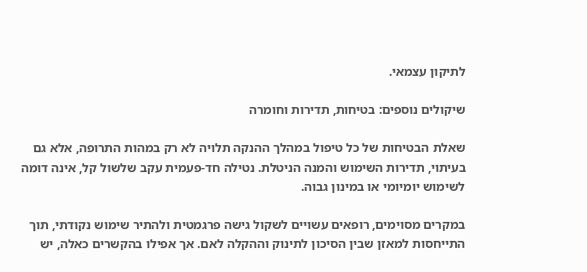לתיקון עצמאי.

שיקולים נוספים: בטיחות, תדירות וחומרה

שאלת הבטיחות של כל טיפול במהלך ההנקה תלויה לא רק במהות התרופה, אלא גם בעיתוי, תדירות השימוש והמנה הניטלת. נטילה חד-פעמית עקב שלשול קל, אינה דומה לשימוש יומיומי או במינון גבוה.

במקרים מסוימים, רופאים עשויים לשקול גישה פרגמטית ולהתיר שימוש נקודתי, תוך התייחסות למאזן שבין הסיכון לתינוק וההקלה לאם. אך אפילו בהקשרים כאלה, יש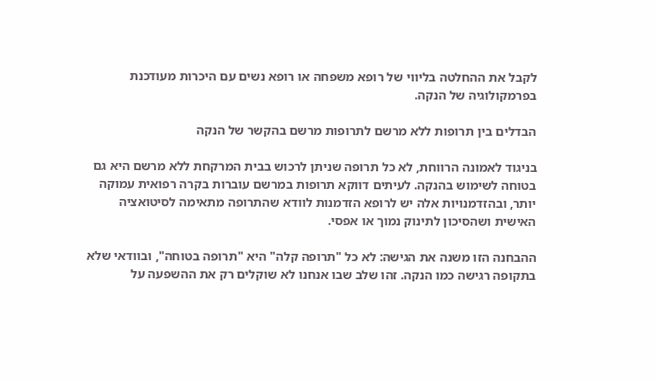לקבל את ההחלטה בליווי של רופא משפחה או רופא נשים עם היכרות מעודכנת בפרמקולוגיה של הנקה.

הבדלים בין תרופות ללא מרשם לתרופות מרשם בהקשר של הנקה

בניגוד לאמונה הרווחת, לא כל תרופה שניתן לרכוש בבית המרקחת ללא מרשם היא גם בטוחה לשימוש בהנקה. לעיתים דווקא תרופות במרשם עוברות בקרה רפואית עמוקה יותר, ובהזדמנויות אלה יש לרופא הזדמנות לוודא שהתרופה מתאימה לסיטואציה האישית ושהסיכון לתינוק נמוך או אפסי.

ההבחנה הזו משנה את הגישה: לא כל "תרופה קלה" היא "תרופה בטוחה", ובוודאי שלא בתקופה רגישה כמו הנקה. זהו שלב שבו אנחנו לא שוקלים רק את ההשפעה על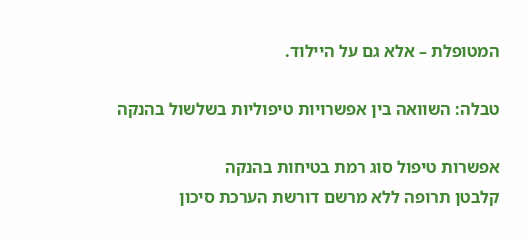המטופלת – אלא גם על היילוד.

טבלה: השוואה בין אפשרויות טיפוליות בשלשול בהנקה

אפשרות טיפול סוג רמת בטיחות בהנקה
קלבטן תרופה ללא מרשם דורשת הערכת סיכון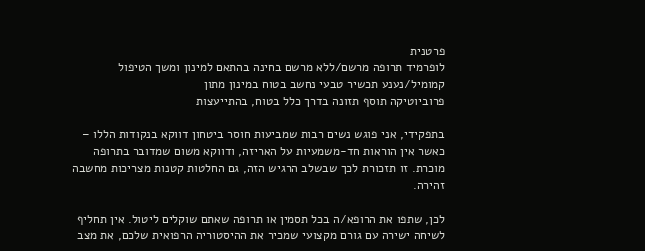פרטנית
לופרמיד תרופה מרשם/ללא מרשם בחינה בהתאם למינון ומשך הטיפול
קמומיל/נענע תכשיר טבעי נחשב בטוח במינון מתון
פרוביוטיקה תוסף תזונה בדרך כלל בטוח, בהתייעצות

בתפקידי, אני פוגש נשים רבות שמביעות חוסר ביטחון דווקא בנקודות הללו – כאשר אין הוראות חד-משמעיות על האריזה, ודווקא משום שמדובר בתרופה מוכרת. זו תזכורת לכך שבשלב הרגיש הזה, גם החלטות קטנות מצריכות מחשבה זהירה.

לכן, שתפו את הרופא/ה בכל תסמין או תרופה שאתם שוקלים ליטול. אין תחליף לשיחה ישירה עם גורם מקצועי שמכיר את ההיסטוריה הרפואית שלכם, את מצב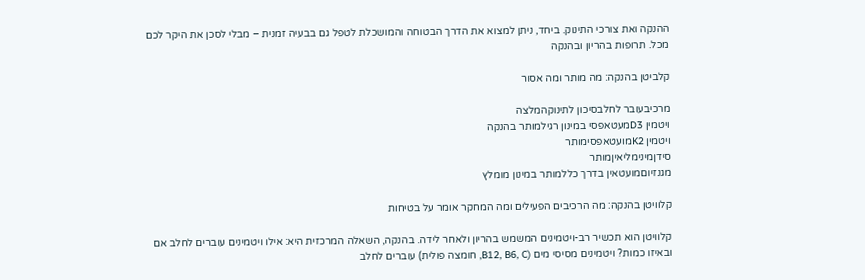ההנקה ואת צורכי התינוק. ביחד, ניתן למצוא את הדרך הבטוחה והמושכלת לטפל גם בבעיה זמנית – מבלי לסכן את היקר לכם מכל. תרופות בהריון ובהנקה

קלביטן בהנקה: מה מותר ומה אסור

מרכיבעובר לחלבסיכון לתינוקהמלצה
ויטמין D3מעטאפסי במינון רגילמותר בהנקה
ויטמין K2מועטאפסימותר
סידןמינימליאיןמותר
מגנזיוםמועטאין בדרך כללמותר במינון מומלץ

קלוויטן בהנקה: מה הרכיבים הפעילים ומה המחקר אומר על בטיחות

קלוויטן הוא תכשיר רב-ויטמינים המשמש בהריון ולאחר לידה. בהנקה, השאלה המרכזית היא: אילו ויטמינים עוברים לחלב אם ובאיזו כמות? ויטמינים מסיסי מים (B12, B6, C, חומצה פולית) עוברים לחלב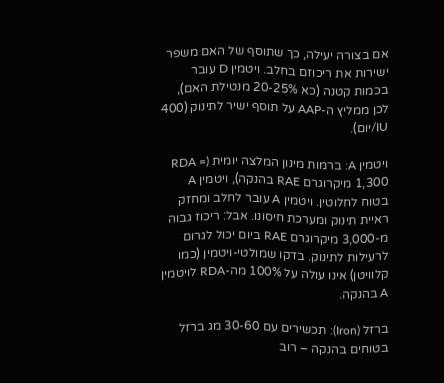אם בצורה יעילה, כך שתוסף של האם משפר ישירות את ריכוזם בחלב. ויטמין D עובר בכמות קטנה (כא 20-25% מנטילת האם), לכן ממליץ ה-AAP על תוסף ישיר לתינוק (400 IU/יום).

ויטמין A: ברמות מינון המלצה יומית (RDA = 1,300 מיקרוגרם RAE בהנקה), ויטמין A בטוח לחלוטין. ויטמין A עובר לחלב ומחזק ראיית תינוק ומערכת חיסונו. אבל: ריכוז גבוה מ-3,000 מיקרוגרם RAE ביום יכול לגרום לרעילות לתינוק. בדקו שמולטי-ויטמין (כמו קלוויטן) אינו עולה על 100% מה-RDA לויטמין A בהנקה.

ברזל (Iron): תכשירים עם 30-60 מג ברזל בטוחים בהנקה – רוב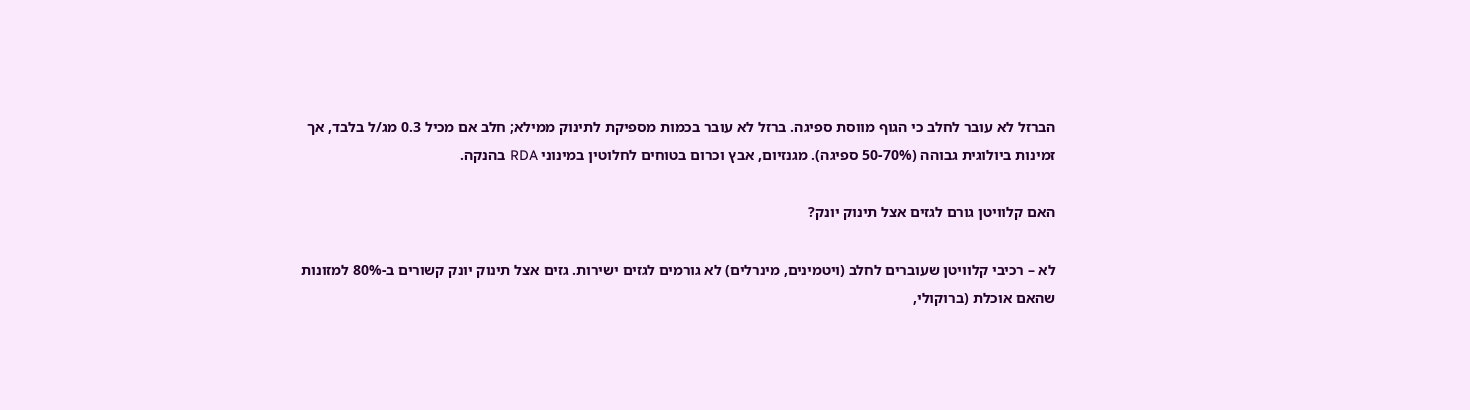הברזל לא עובר לחלב כי הגוף מווסת ספיגה. ברזל לא עובר בכמות מספיקת לתינוק ממילא; חלב אם מכיל 0.3 מג/ל בלבד, אך זמינות ביולוגית גבוהה (50-70% ספיגה). מגנזיום, אבץ וכרום בטוחים לחלוטין במינוני RDA בהנקה.

האם קלוויטן גורם לגזים אצל תינוק יונק?

לא – רכיבי קלוויטן שעוברים לחלב (ויטמינים, מינרלים) לא גורמים לגזים ישירות. גזים אצל תינוק יונק קשורים ב-80% למזונות שהאם אוכלת (ברוקולי,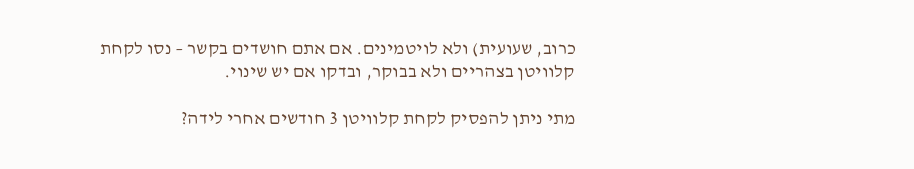כרוב, שעועית) ולא לויטמינים. אם אתם חושדים בקשר – נסו לקחת קלוויטן בצהריים ולא בבוקר, ובדקו אם יש שינוי.

מתי ניתן להפסיק לקחת קלוויטן 3 חודשים אחרי לידה?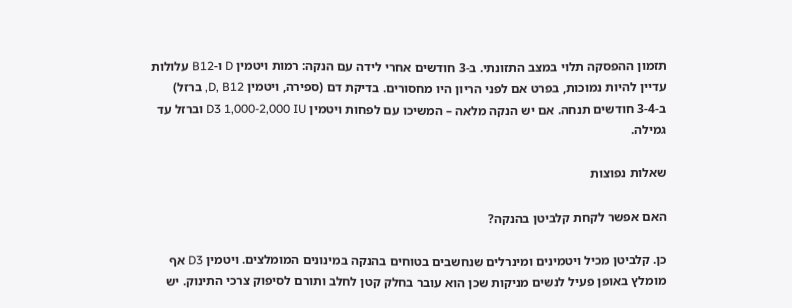תזמון ההפסקה תלוי במצב התזונתי. ב-3 חודשים אחרי לידה עם הנקה: רמות ויטמין D ו-B12 עלולות עדיין להיות נמוכות, בפרט אם לפני הריון היו מחסורים. בדיקת דם (ספירה, ויטמין D, B12, ברזל) ב-3-4 חודשים תנחה. אם יש הנקה מלאה – המשיכו עם לפחות ויטמין D3 1,000-2,000 IU וברזל עד גמילה.

שאלות נפוצות

האם אפשר לקחת קלביטן בהנקה?

כן. קלביטן מכיל ויטמינים ומינרלים שנחשבים בטוחים בהנקה במינונים המומלצים. ויטמין D3 אף מומלץ באופן פעיל לנשים מניקות שכן הוא עובר בחלק קטן לחלב ותורם לסיפוק צרכי התינוק. יש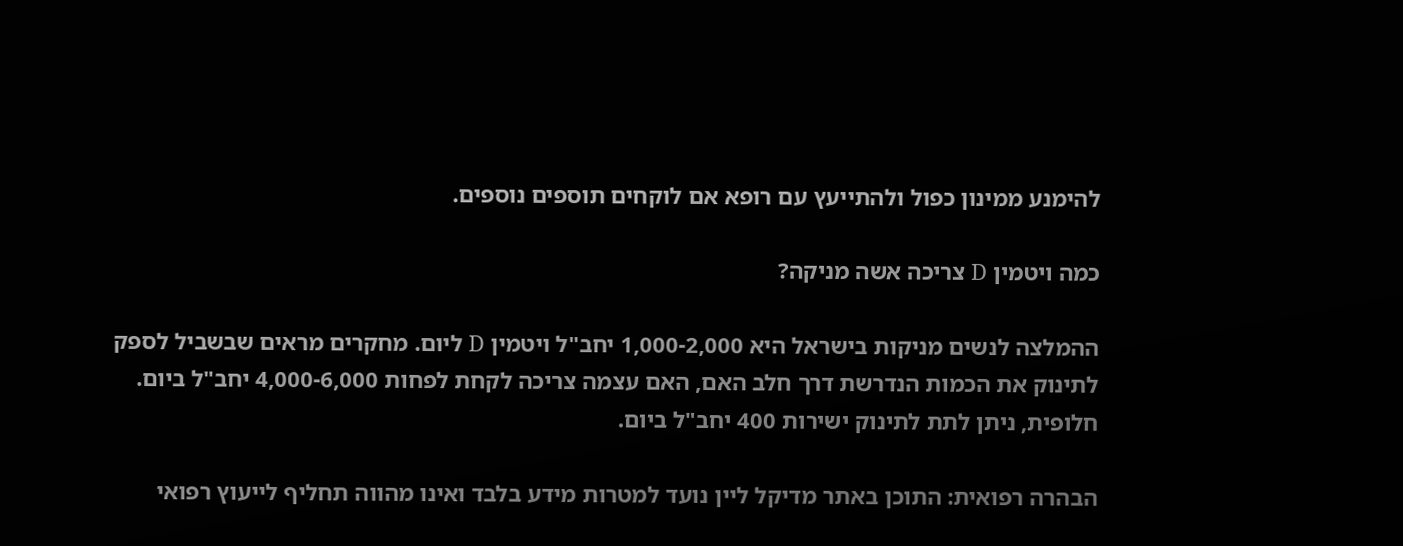להימנע ממינון כפול ולהתייעץ עם רופא אם לוקחים תוספים נוספים.

כמה ויטמין D צריכה אשה מניקה?

ההמלצה לנשים מניקות בישראל היא 1,000-2,000 יחב"ל ויטמין D ליום. מחקרים מראים שבשביל לספק לתינוק את הכמות הנדרשת דרך חלב האם, האם עצמה צריכה לקחת לפחות 4,000-6,000 יחב"ל ביום. חלופית, ניתן לתת לתינוק ישירות 400 יחב"ל ביום.

הבהרה רפואית: התוכן באתר מדיקל ליין נועד למטרות מידע בלבד ואינו מהווה תחליף לייעוץ רפואי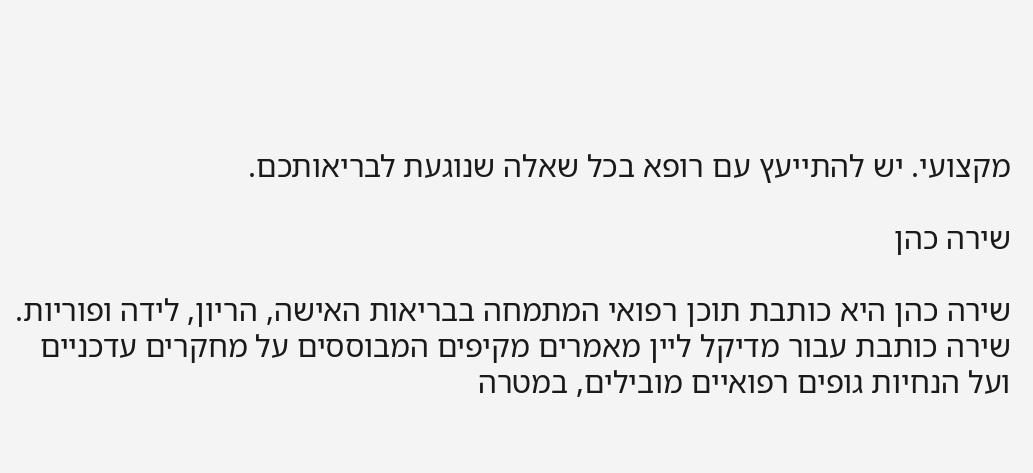מקצועי. יש להתייעץ עם רופא בכל שאלה שנוגעת לבריאותכם.

שירה כהן

שירה כהן היא כותבת תוכן רפואי המתמחה בבריאות האישה, הריון, לידה ופוריות. שירה כותבת עבור מדיקל ליין מאמרים מקיפים המבוססים על מחקרים עדכניים ועל הנחיות גופים רפואיים מובילים, במטרה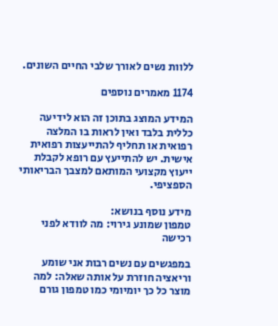ללוות נשים לאורך שלבי החיים השונים.

1174 מאמרים נוספים

המידע המוצג בתוכן זה הוא לידיעה כללית בלבד ואין לראות בו המלצה רפואית או תחליף להתייעצות רפואית אישית. יש להתייעץ עם רופא לקבלת ייעוץ מקצועי המותאם למצבך הבריאותי הספציפי.

מידע נוסף בנושא:
טמפון שמונע גירוי: מה לוודא לפני רכישה

במפגשים עם נשים רבות אני שומע וריאציה חוזרת על אותה שאלה: למה מוצר כל כך יומיומי כמו טמפון גורם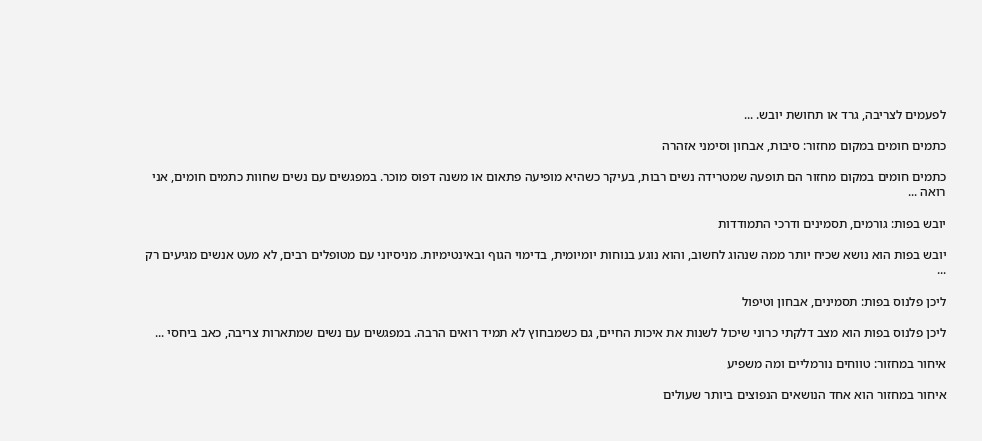לפעמים לצריבה, גרד או תחושת יובש. ...

כתמים חומים במקום מחזור: סיבות, אבחון וסימני אזהרה

כתמים חומים במקום מחזור הם תופעה שמטרידה נשים רבות, בעיקר כשהיא מופיעה פתאום או משנה דפוס מוכר. במפגשים עם נשים שחוות כתמים חומים, אני רואה ...

יובש בפות: גורמים, תסמינים ודרכי התמודדות

יובש בפות הוא נושא שכיח יותר ממה שנהוג לחשוב, והוא נוגע בנוחות יומיומית, בדימוי הגוף ובאינטימיות. מניסיוני עם מטופלים רבים, לא מעט אנשים מגיעים רק ...

ליכן פלנוס בפות: תסמינים, אבחון וטיפול

ליכן פלנוס בפות הוא מצב דלקתי כרוני שיכול לשנות את איכות החיים, גם כשמבחוץ לא תמיד רואים הרבה. במפגשים עם נשים שמתארות צריבה, כאב ביחסי ...

איחור במחזור: טווחים נורמליים ומה משפיע

איחור במחזור הוא אחד הנושאים הנפוצים ביותר שעולים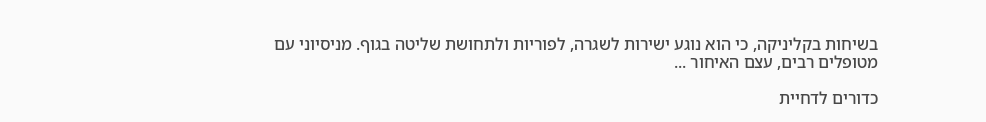בשיחות בקליניקה, כי הוא נוגע ישירות לשגרה, לפוריות ולתחושת שליטה בגוף. מניסיוני עם מטופלים רבים, עצם האיחור ...

כדורים לדחיית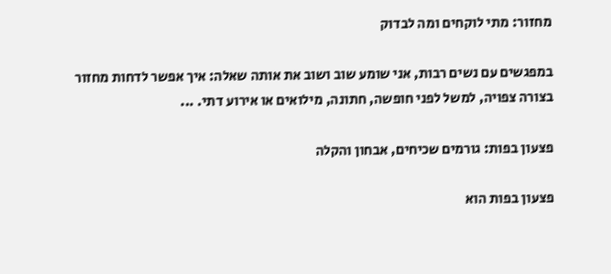מחזור: מתי לוקחים ומה לבדוק

במפגשים עם נשים רבות, אני שומע שוב ושוב את אותה שאלה: איך אפשר לדחות מחזור בצורה צפויה, למשל לפני חופשה, חתונה, מילואים או אירוע דתי. ...

פצעון בפות: גורמים שכיחים, אבחון והקלה

פצעון בפות הוא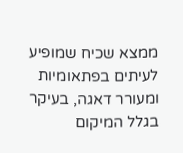ממצא שכיח שמופיע לעיתים בפתאומיות ומעורר דאגה, בעיקר בגלל המיקום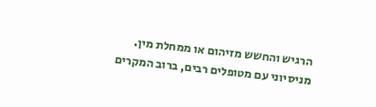הרגיש והחשש מזיהום או ממחלת מין. מניסיוני עם מטופלים רבים, ברוב המקרים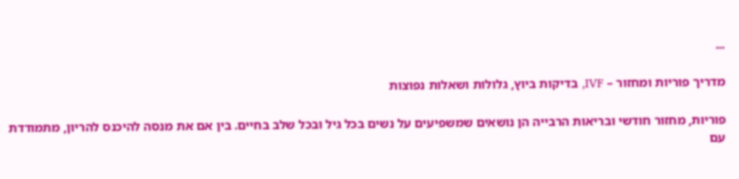...

מדריך פוריות ומחזור – IVF, בדיקות ביוץ, גלולות ושאלות נפוצות

פוריות, מחזור חודשי ובריאות הרבייה הן נושאים שמשפיעים על נשים בכל גיל ובכל שלב בחיים. בין אם את מנסה להיכנס להריון, מתמודדת עם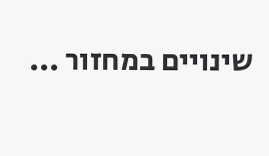שינויים במחזור ...